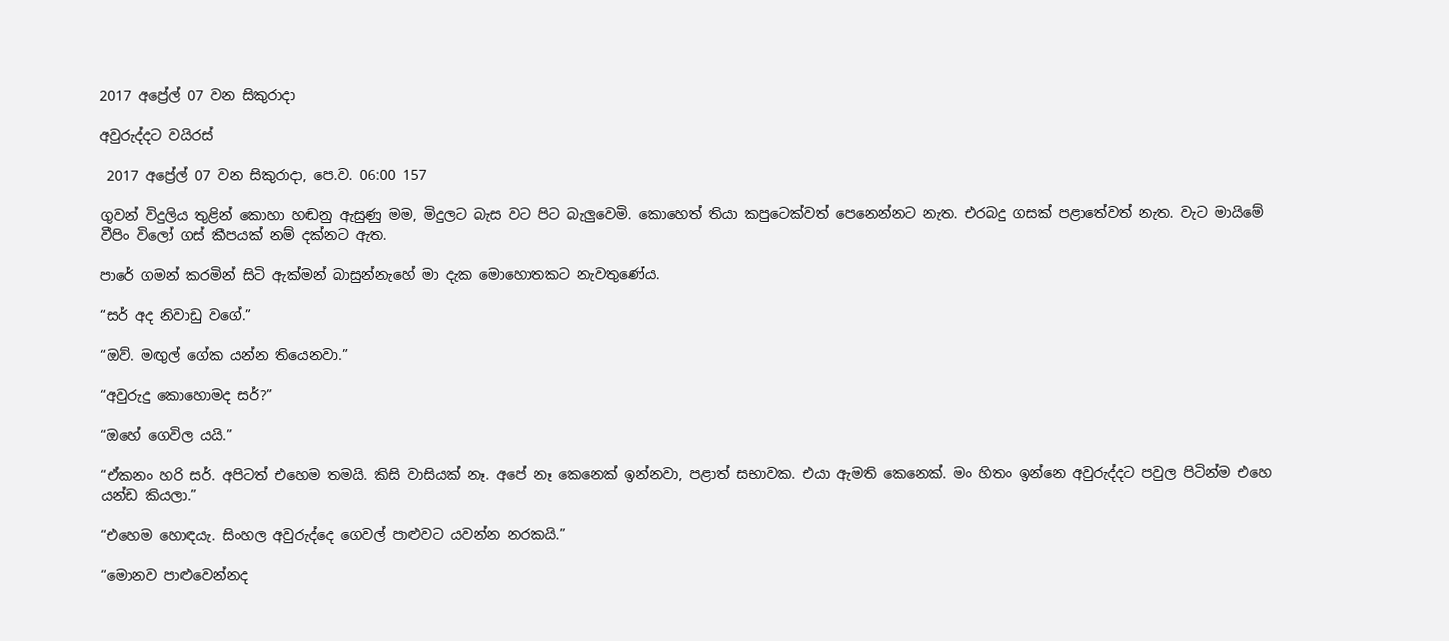2017 අප්‍රේල් 07 වන සිකුරාදා

අවුරුද්දට වයිරස්

 2017 අප්‍රේල් 07 වන සිකුරාදා, පෙ.ව. 06:00 157

ගුවන් විදුලිය තුළින් කොහා හඬනු ඇසුණු මම, මිදුලට බැස වට පිට බැලුවෙමි. කොහෙත් තියා කපුටෙක්වත් පෙනෙන්නට නැත. එරබදු ගසක් පළාතේවත් නැත. වැට මායිමේ වීපිං විලෝ ගස් කීපයක් නම් දක්නට ඇත.

පාරේ ගමන් කරමින් සිටි ඇක්මන් බාසුන්නැහේ මා දැක මොහොතකට නැවතුණේය.

“සර් අද නිවාඩු වගේ.”

“ඔව්. මඟුල් ගේක යන්න තියෙනවා.”

“අවුරුදු කොහොමද සර්?”

“ඔහේ ගෙවිල යයි.”

“ඒකනං හරි සර්. අපිටත් එහෙම තමයි. කිසි වාසියක් නෑ. අපේ නෑ කෙනෙක් ඉන්නවා, පළාත් සභාවක. එයා ඇමති කෙනෙක්. මං හිතං ඉන්නෙ අවුරුද්දට පවුල පිටින්ම එහෙ යන්ඩ කියලා.”

“එහෙම හොඳයැ. සිංහල අවුරුද්දෙ ගෙවල් පාළුවට යවන්න නරකයි.”

“මොනව පාළුවෙන්නද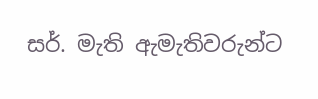සර්. මැති ඇමැතිවරුන්ට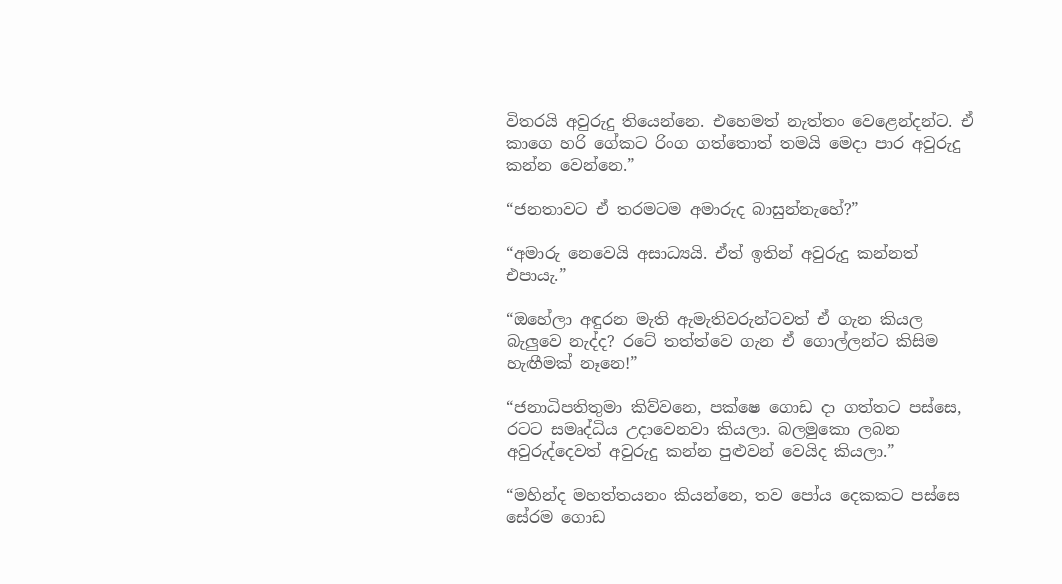විතරයි අවුරුදු තියෙන්නෙ. එහෙමත් නැත්තං වෙළෙන්දන්ට. ඒ කාගෙ හරි ගේකට රිංග ගත්තොත් තමයි මෙදා පාර අවුරුදු කන්න වෙන්නෙ.”

“ජනතාවට ඒ තරමටම අමාරුද බාසුන්නැහේ?”

“අමාරු නෙවෙයි අසාධ්‍යයි. ඒත් ඉතින් අවුරුදු කන්නත් එපායැ.”

“ඔහේලා අඳුරන මැති ඇමැතිවරුන්ටවත් ඒ ගැන කියල බැලුවෙ නැද්ද? රටේ තත්ත්වෙ ගැන ඒ ගොල්ලන්ට කිසිම හැඟීමක් නෑනෙ!”

“ජනාධිපතිතුමා කිව්වනෙ, පක්ෂෙ ගොඩ දා ගත්තට පස්සෙ, රටට සමෘද්ධිය උදාවෙනවා කියලා. බලමුකො ලබන අවුරුද්දෙවත් අවුරුදු කන්න පුළුවන් වෙයිද කියලා.”

“මහින්ද මහත්තයනං කියන්නෙ, තව පෝය දෙකකට පස්සෙ සේරම ගොඩ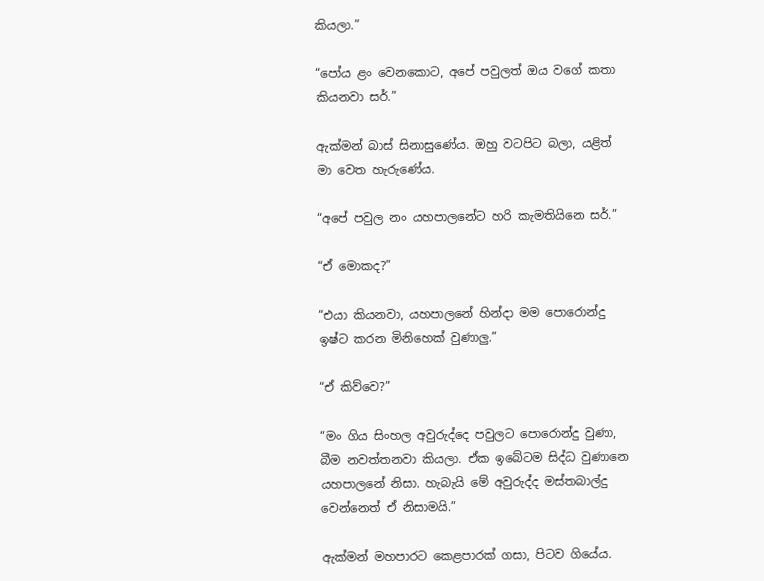කියලා.”

“පෝය ළං වෙනකොට, අපේ පවුලත් ඔය වගේ කතා කියනවා සර්.”

ඇක්මන් බාස් සිනාසුණේය. ඔහු වටපිට බලා, යළිත් මා වෙත හැරුණේය.

“අපේ පවුල නං යහපාලනේට හරි කැමතියිනෙ සර්.”

“ඒ මොකද?”

“එයා කියනවා, යහපාලනේ හින්දා මම පොරොන්දු ඉෂ්ට කරන මිනිහෙක් වුණාලු.”

“ඒ කිව්වෙ?”

“මං ගිය සිංහල අවුරුද්දෙ පවුලට පොරොන්දු වුණා, බීම නවත්තනවා කියලා. ඒක ඉබේටම සිද්ධ වුණානෙ යහපාලනේ නිසා. හැබැයි මේ අවුරුද්ද මස්තබාල්දු වෙන්නෙත් ඒ නිසාමයි.”

ඇක්මන් මහපාරට කෙළපාරක් ගසා, පිටව ගියේය.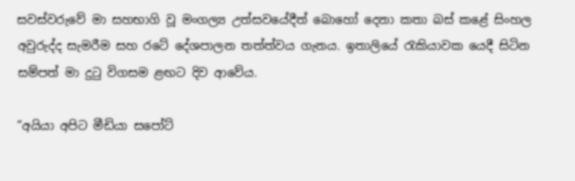සවස්වරුවේ මා සහභාගි වූ මංගල්‍ය උත්සවයේදීත් බොහෝ දෙනා කතා බස් කළේ සිංහල අවුරුද්ද සැමරීම සහ රටේ දේශපාලන තත්ත්වය ගැනය. ඉතාලියේ රැකියාවක යෙදී සිටින සම්පත් මා දුටු විගසම ළඟට දිව ආවේය.

“අයියා අපිට මීඩියා සපෝට්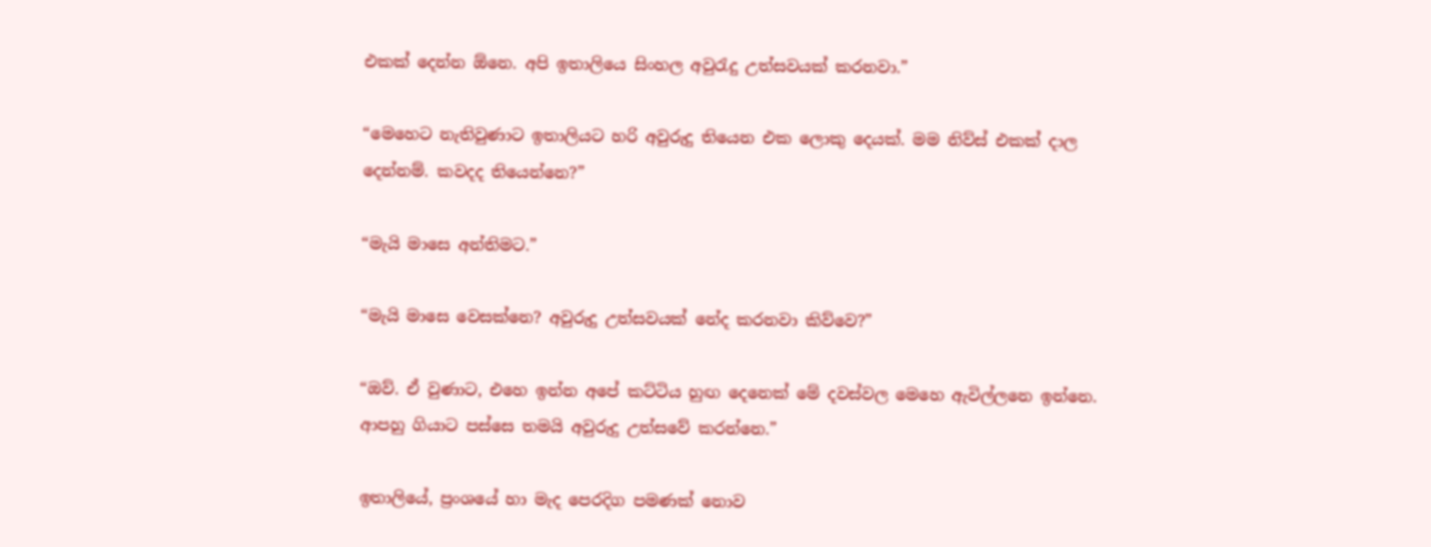එකක් දෙන්න ඕනෙ. අපි ඉතාලියෙ සිංහල අවුරැදු උත්සවයක් කරනවා.”

“මෙහෙට නැතිවුණාට ඉතාලියට හරි අවුරුදු තියෙන එක ලොකු දෙයක්. මම නිව්ස් එකක් දාල දෙන්නම්. කවදද තියෙන්නෙ?”

“මැයි මාසෙ අන්තිමට.”

“මැයි මාසෙ වෙසක්නෙ? අවුරුදු උත්සවයක් නේද කරනවා කිව්වෙ?”

“ඔව්. ඒ වුණාට, එහෙ ඉන්න අපේ කට්ටිය හුඟ දෙනෙක් මේ දවස්වල මෙහෙ ඇවිල්ලනෙ ඉන්නෙ. ආපහු ගියාට පස්සෙ තමයි අවුරුදු උත්සවේ කරන්නෙ.”

ඉතාලියේ, ප්‍රංශයේ හා මැද පෙරදිග පමණක් නොව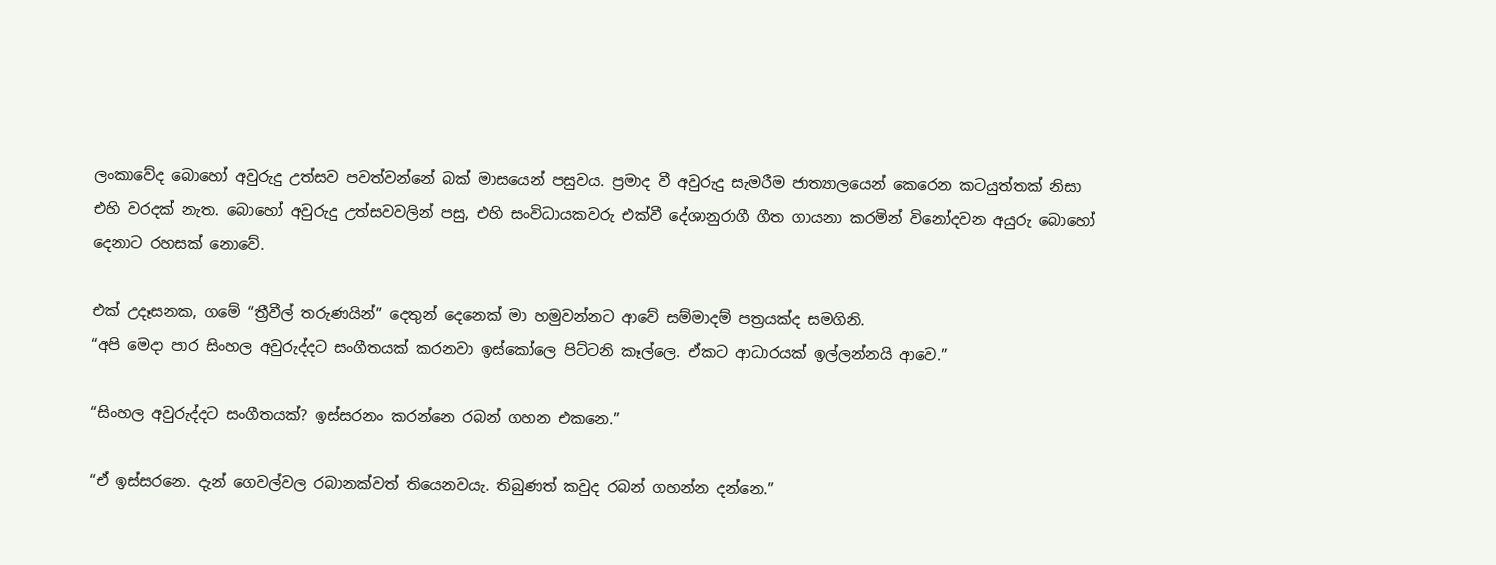ලංකාවේද බොහෝ අවුරුදු උත්සව පවත්වන්නේ බක් මාසයෙන් පසුවය. ප්‍රමාද වී අවුරුදු සැමරීම ජාත්‍යාලයෙන් කෙරෙන කටයුත්තක් නිසා එහි වරදක් නැත. බොහෝ අවුරුදු උත්සවවලින් පසු, එහි සංවිධායකවරු එක්වී දේශානුරාගී ගීත ගායනා කරමින් විනෝදවන අයුරු බොහෝ දෙනාට රහසක් නොවේ.

එක් උදෑසනක, ගමේ “ත්‍රීවීල් තරුණයින්” දෙතුන් දෙනෙක් මා හමුවන්නට ආවේ සම්මාදම් පත්‍රයක්ද සමගිනි.
“අපි මෙදා පාර සිංහල අවුරුද්දට සංගීතයක් කරනවා ඉස්කෝලෙ පිට්ටනි කෑල්ලෙ. ඒකට ආධාරයක් ඉල්ලන්නයි ආවෙ.”

“සිංහල අවුරුද්දට සංගීතයක්? ඉස්සරනං කරන්නෙ රබන් ගහන එකනෙ.”

“ඒ ඉස්සරනෙ. දැන් ගෙවල්වල රබානක්වත් තියෙනවයැ. තිබුණත් කවුද රබන් ගහන්න දන්නෙ.”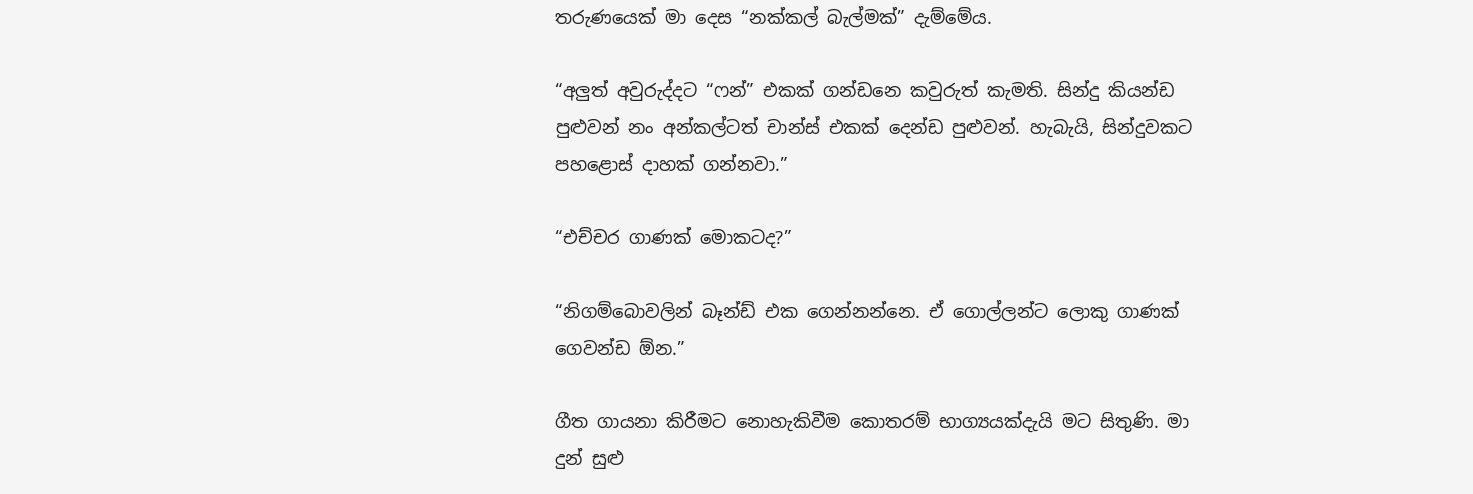තරුණයෙක් මා දෙස “නක්කල් බැල්මක්” දැම්මේය.

“අලුත් අවුරුද්දට “ෆන්” එකක් ගන්ඩනෙ කවුරුත් කැමති. සින්දු කියන්ඩ පුළුවන් නං අන්කල්ටත් චාන්ස් එකක් දෙන්ඩ පුළුවන්. හැබැයි, සින්දුවකට පහළොස් දාහක් ගන්නවා.”

“එච්චර ගාණක් මොකටද?”

“නිගම්බොවලින් බෑන්ඩ් එක ගෙන්නන්නෙ. ඒ ගොල්ලන්ට ලොකු ගාණක් ගෙවන්ඩ ඕන.”

ගීත ගායනා කිරීමට නොහැකිවීම කොතරම් භාග්‍යයක්දැයි මට සිතුණි. මා දුන් සුළු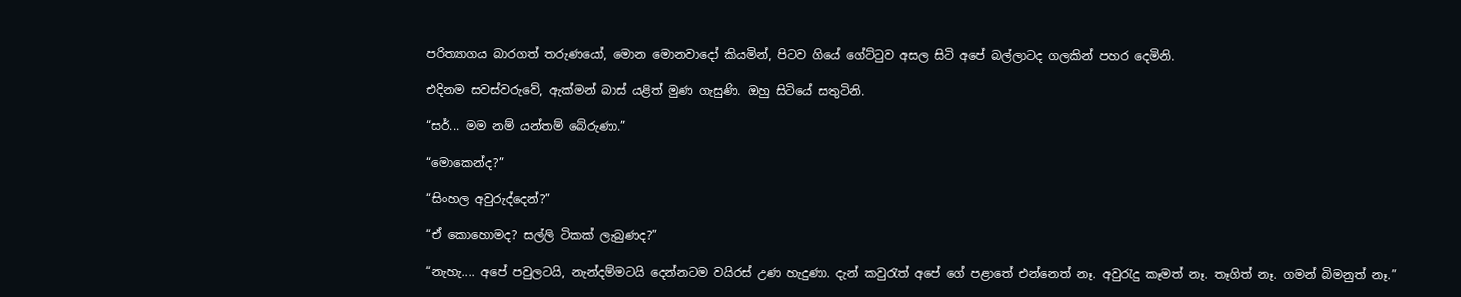පරිත්‍යාගය බාරගත් තරුණයෝ, මොන මොනවාදෝ කියමින්, පිටව ගියේ ගේට්ටුව අසල සිටි අපේ බල්ලාටද ගලකින් පහර දෙමිනි.

එදිනම සවස්වරුවේ, ඇක්මන් බාස් යළිත් මුණ ගැසුණි. ඔහු සිටියේ සතුටිනි.

“සර්... මම නම් යන්තම් බේරුණා.”

“මොකෙන්ද?”

“සිංහල අවුරුද්දෙන්?”

“ඒ කොහොමද? සල්ලි ටිකක් ලැබුණද?”

“නැහැ.... අපේ පවුලටයි, නැන්දම්මටයි දෙන්නටම වයිරස් උණ හැදුණා. දැන් කවුරැත් අපේ ගේ පළාතේ එන්නෙත් නෑ. අවුරැදු කෑමත් නෑ. තෑගිත් නෑ. ගමන් බිමනුත් නෑ.”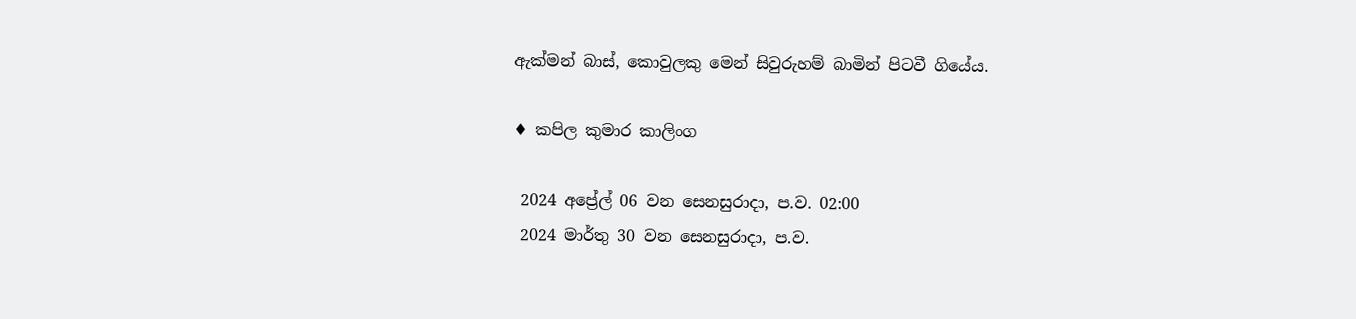ඇක්මන් බාස්, කොවුලකු මෙන් සිවුරුහම් බාමින් පිටවී ගියේය.

♦ කපිල කුමාර කාලිංග

 2024 අප්‍රේල් 06 වන සෙනසුරාදා, ප.ව. 02:00
 2024 මාර්තු 30 වන සෙනසුරාදා, ප.ව.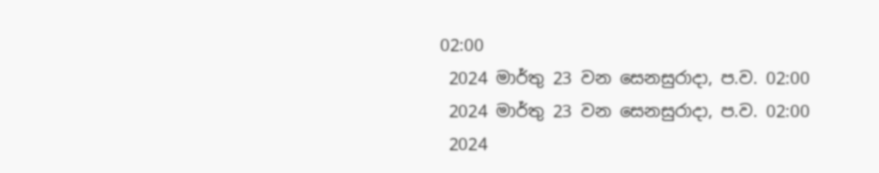02:00
 2024 මාර්තු 23 වන සෙනසුරාදා, ප.ව. 02:00
 2024 මාර්තු 23 වන සෙනසුරාදා, ප.ව. 02:00
 2024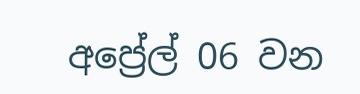අප්‍රේල් 06 වන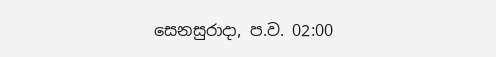සෙනසුරාදා, ප.ව. 02:00